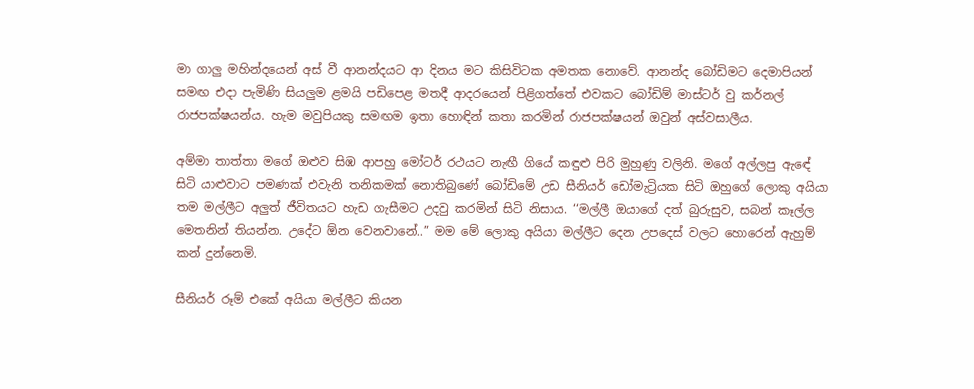මා ගාලු මහින්දයෙන් අස් වී ආනන්දයට ආ දිනය මට කිසිවිටක අමතක නොවේ. ආනන්ද බෝඩිමට දෙමාපියන් සමඟ එදා පැමිණි සියලුම ළමයි පඩිපෙළ මතදී ආදරයෙන් පිළිගත්තේ එවකට බෝඩිම් මාස්ටර් වු කර්නල් රාජපක්ෂයන්ය. හැම මවුපියකු සමඟම ඉතා හොඳින් කතා කරමින් රාජපක්ෂයන් ඔවුන් අස්වසාලීය.

අම්මා තාත්තා මගේ ඔළුව සිඹ ආපහු මෝටර් රථයට නැඟී ගියේ කඳුළු පිරි මුහුණු වලිනි. මගේ අල්ලපු ඇඳේ සිටි යාළුවාට පමණක් එවැනි තනිකමක් නොතිබුණේ බෝඩිමේ උඩ සීනියර් ඩෝමැට්‍රියක සිටි ඔහුගේ ලොකු අයියා තම මල්ලීට අලුත් ජීවිතයට හැඩ ගැසීමට උදවු කරමින් සිටි නිසාය. ‘‘මල්ලී ඔයාගේ දත් බුරුසුව, සබන් කෑල්ල මෙතනින් තියන්න. උදේට ඕන වෙනවානේ..” මම මේ ලොකු අයියා මල්ලීට දෙන උපදෙස් වලට හොරෙන් ඇහුම් කන් දුන්නෙමි.

සීනියර් රූම් එකේ අයියා මල්ලීට කියන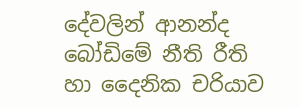දේවලින් ආනන්ද බෝඩිමේ නීති රීති හා දෛනික චරියාව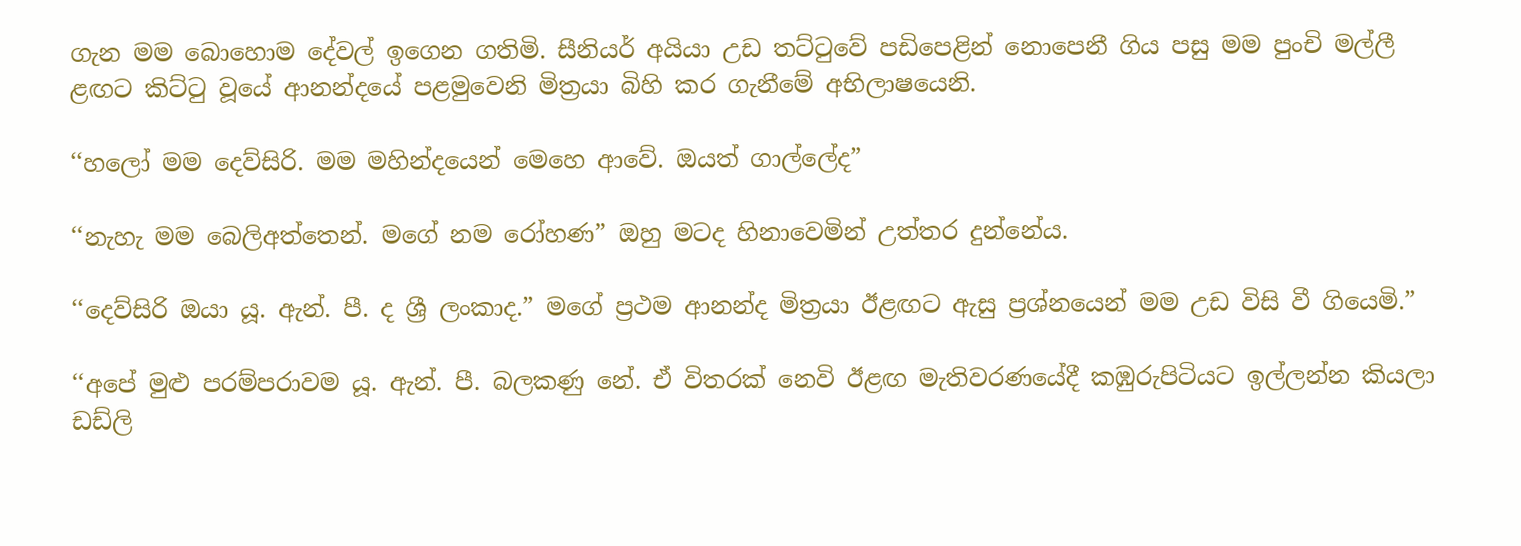ගැන මම බොහොම දේවල් ඉගෙන ගතිමි. සීනියර් අයියා උඩ තට්ටුවේ පඩිපෙළින් නොපෙනී ගිය පසු මම පුංචි මල්ලී ළඟට කිට්ටු වූයේ ආනන්දයේ පළමුවෙනි මිත්‍රයා බිහි කර ගැනීමේ අභිලාෂයෙනි.

‘‘හලෝ මම දෙව්සිරි. මම මහින්දයෙන් මෙහෙ ආවේ. ඔයත් ගාල්ලේද”

‘‘නැහැ මම බෙලිඅත්තෙන්. මගේ නම රෝහණ” ඔහු මටද හිනාවෙමින් උත්තර දුන්නේය.

‘‘දෙව්සිරි ඔයා යූ. ඇන්. පී. ද ශ්‍රී ලංකාද.” මගේ ප්‍රථම ආනන්ද මිත්‍රයා ඊළඟට ඇසු ප්‍රශ්නයෙන් මම උඩ විසි වී ගියෙමි.”

‘‘අපේ මුළු පරම්පරාවම යූ. ඇන්. පී. බලකණු නේ. ඒ විතරක් නෙවි ඊළඟ මැතිවරණයේදී කඹුරුපිටියට ඉල්ලන්න කියලා ඩඩ්ලි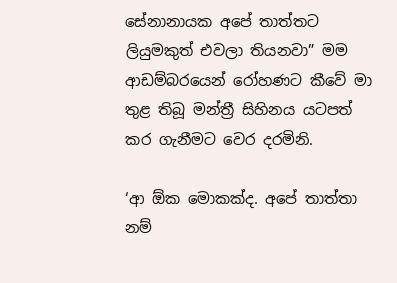සේනානායක අපේ තාත්තට ලියුමකුත් එවලා තියනවා” මම ආඩම්බරයෙන් රෝහණට කීවේ මා තුළ තිබූ මන්ත්‍රී සිහිනය යටපත් කර ගැනීමට වෙර දරමිනි.

‘ආ ඕක මොකක්ද. අපේ තාත්තා නම්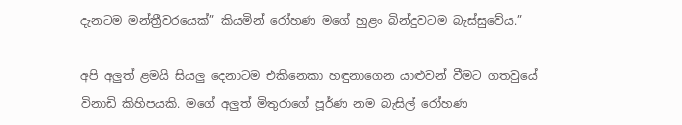දැනටම මන්ත්‍රීවරයෙක්” කියමින් රෝහණ මගේ හුළං බින්දුවටම බැස්සුවේය.”

අපි අලුත් ළමයි සියලු දෙනාටම එකිනෙකා හඳුනාගෙන යාළුවන් වීමට ගතවුයේ විනාඩි කිහිපයකි. මගේ අලුත් මිතුරාගේ පූර්ණ නම බැසිල් රෝහණ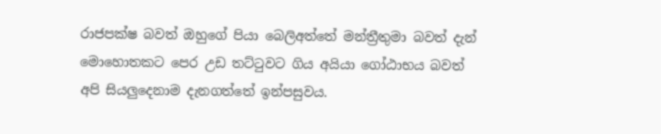රාජපක්ෂ බවත් ඔහුගේ පියා බෙලිඅත්තේ මන්ත්‍රීතුමා බවත් දැන් මොහොතකට පෙර උඩ තට්ටුවට ගිය අයියා ගෝඨාභය බවත් අපි සියලුදෙනාම දැනගත්තේ ඉන්පසුවය.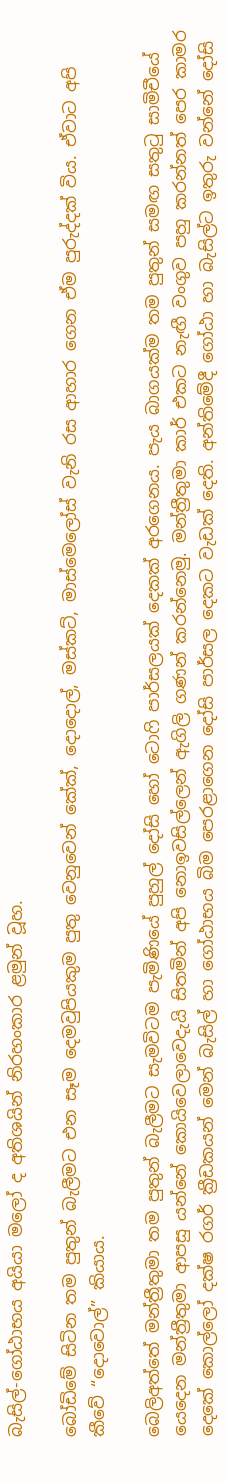බැසිල්-ගෝඨාභය අයියා මලෝ ද අතිශයින් නිරහංකාර ළමුන් වූහ.

බෝඩිමේ සිටින තම පුතුන් බැලීමට එන සෑම දෙමවුපියකුම පුතු වෙනුවෙන් කේක්, දොදොල්, මස්කට්, මාස්මෙලෝස් වැනි රස ආහාර ගෙන ඒම පුරුද්දක් විය. ඒවාට අපි කීවේ “දොවොල්” කියාය.

බෙලිඅත්තේ මන්ත්‍රීතුමා තම පුතුන් බැලීමට සැමවිටම පැමිණියේ පුහුල් දෝසි හෝ ටොෆි පාර්සලයක් දෙකක් අරගෙනය. පැය බාගයක්ම තම පුතුන් සමඟ සතුටු සාමිචීයේ යෙදෙන මන්ත්‍රීතුමා ආපසු යන්නේ කොයිවෙලාවෙදැයි සිතමින් අපි නොඉවසිල්ලෙන් ඇගිලි ගණන් කරන්නෙමු. මන්ත්‍රීතුමා කාර් එකට නැඟී වංගුව පහු කරන්නත් පෙර කාමර දෙකේ කොල්ලෝ දක්ෂ රගර් ක්‍රීඩකයන් මෙන් බැසිල් හා ගෝඨාභය බිම පෙරළාගෙන දෝසි පාර්සල දෙකට වැඩක් දෙති. අන්තිමේදී ගෝඨා හා බැසිල්ට ඉතුරු වන්නේ දෝසි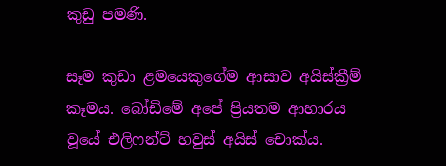කුඩු පමණි.

සෑම කුඩා ළමයෙකුගේම ආසාව අයිස්ක්‍රීම් කෑමය. බෝඩිමේ අපේ ප්‍රියතම ආහාරය වූයේ එලිෆන්ට් හවුස් අයිස් චොක්ය.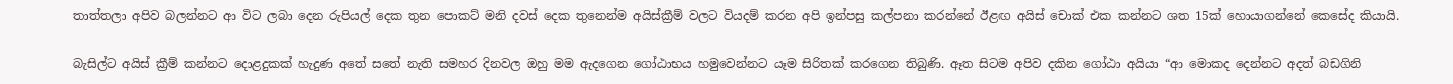තාත්තලා අපිව බලන්නට ආ විට ලබා දෙන රුපියල් දෙක තුන පොකට් මනි දවස් දෙක තුනෙන්ම අයිස්ක්‍රීම් වලට වියදම් කරන අපි ඉන්පසු කල්පනා කරන්නේ ඊළඟ අයිස් චොක් එක කන්නට ශත 15ක් හොයාගන්නේ කෙසේද කියායි.

බැසිල්ට අයිස් ක්‍රීම් කන්නට දොළදුකක් හැදුණ අතේ සතේ නැති සමහර දිනවල ඔහු මම ඇදගෙන ගෝඨාභය හමුවෙන්නට යෑම සිරිතක් කරගෙන තිබුණි. ඈත සිටම අපිව දකින ගෝඨා අයියා “ආ මොකද දෙන්නට අදත් බඩගිනි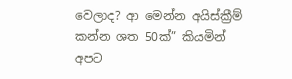වෙලාද? ආ මෙන්න අයිස්ක්‍රීම් කන්න ශත 50ක්” කියමින් අපට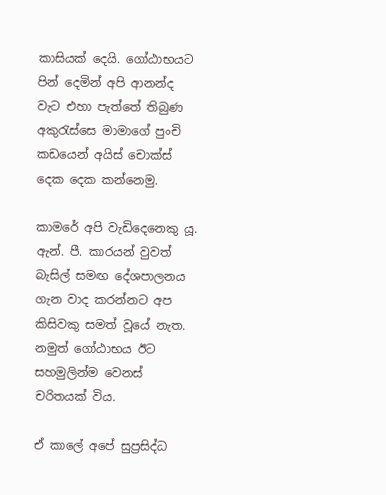කාසියක් දෙයි. ගෝඨාභයට පින් දෙමින් අපි ආනන්ද වැට එහා පැත්තේ තිබුණ අකුරැස්සෙ මාමාගේ පුංචි කඩයෙන් අයිස් චොක්ස් දෙක දෙක කන්නෙමු.

කාමරේ අපි වැඩිදෙනෙකු යූ. ඇන්. පී. කාරයන් වුවත් බැසිල් සමඟ දේශපාලනය ගැන වාද කරන්නට අප කිසිවකු සමත් වූයේ නැත. නමුත් ගෝඨාභය ඊට සහමුලින්ම වෙනස් චරිතයක් විය.

ඒ කාලේ අපේ සුප්‍රසිද්ධ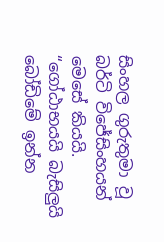සිංහල ගුරුතුමා වූ බර්ටි විජේසිංහයන් මෙසේ කියයි. “ගෝඨාභයයි බැසිලුයි බෝඩිමේ ඉන්න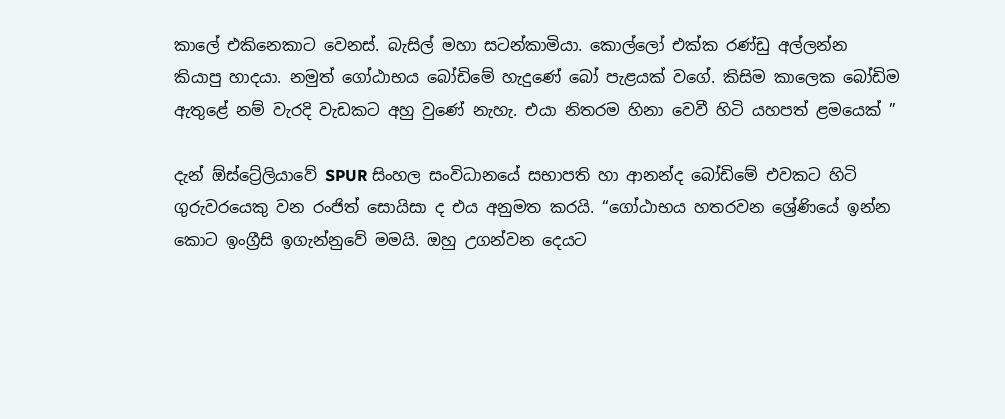කාලේ එකිනෙකාට වෙනස්. බැසිල් මහා සටන්කාමියා. කොල්ලෝ එක්ක රණ්ඩු අල්ලන්න කියාපු හාදයා. නමුත් ගෝඨාභය බෝඩිමේ හැදුණේ බෝ පැළයක් වගේ. කිසිම කාලෙක බෝඩිම ඇතුළේ නම් වැරදි වැඩකට අහු වුණේ නැහැ. එයා නිතරම හිනා වෙවී හිටි යහපත් ළමයෙක් ”

දැන් ඕස්ට්‍රේලියාවේ SPUR සිංහල සංවිධානයේ සභාපති හා ආනන්ද බෝඩිමේ එවකට හිටි ගුරුවරයෙකු වන රංජිත් සොයිසා ද එය අනුමත කරයි. “ගෝඨාභය හතරවන ශ්‍රේණියේ ඉන්න කොට ඉංග්‍රීසි ඉගැන්නුවේ මමයි. ඔහු උගන්වන දෙයට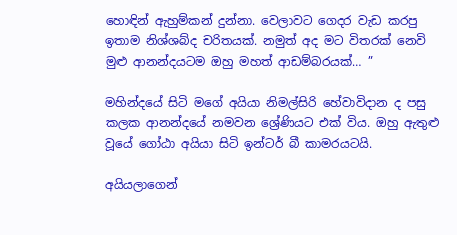හොඳින් ඇහුම්කන් දුන්නා. වෙලාවට ගෙදර වැඩ කරපු ඉතාම නිශ්ශබ්ද චරිතයක්. නමුත් අද මට විතරක් නෙවි මුළු ආනන්දයටම ඔහු මහත් ආඩම්බරයක්… ”

මහින්දයේ සිටි මගේ අයියා නිමල්සිරි හේවාවිදාන ද පසු කලක ආනන්දයේ නමවන ශ්‍රේණියට එක් විය. ඔහු ඇතුළු වූයේ ගෝඨා අයියා සිටි ඉන්ටර් බී කාමරයටයි.

අයියලාගෙන්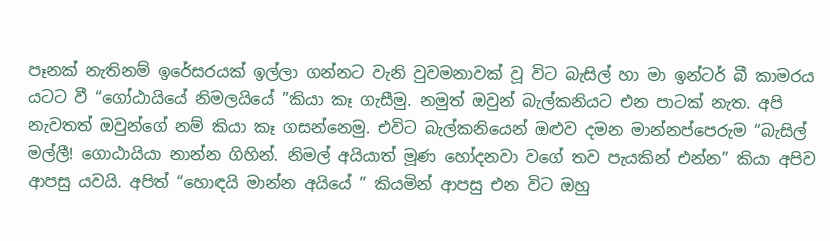පෑනක් නැතිනම් ඉරේසරයක් ඉල්ලා ගන්නට වැනි වුවමනාවක් වූ විට බැසිල් හා මා ඉන්ටර් බී කාමරය යටට වී “ගෝඨායියේ නිමලයියේ ”කියා කෑ ගැසීමු. නමුත් ඔවුන් බැල්කනියට එන පාටක් නැත. අපි නැවතත් ඔවුන්ගේ නම් කියා කෑ ගසන්නෙමු. එවිට බැල්කනියෙන් ඔළුව දමන මාන්නප්පෙරුම “බැසිල් මල්ලී! ගොඨායියා නාන්න ගිහින්. නිමල් අයියාත් මූණ හෝදනවා වගේ තව පැයකින් එන්න” කියා අපිව ආපසු යවයි. අපිත් “හොඳයි මාන්න අයියේ ” කියමින් ආපසු එන විට ඔහු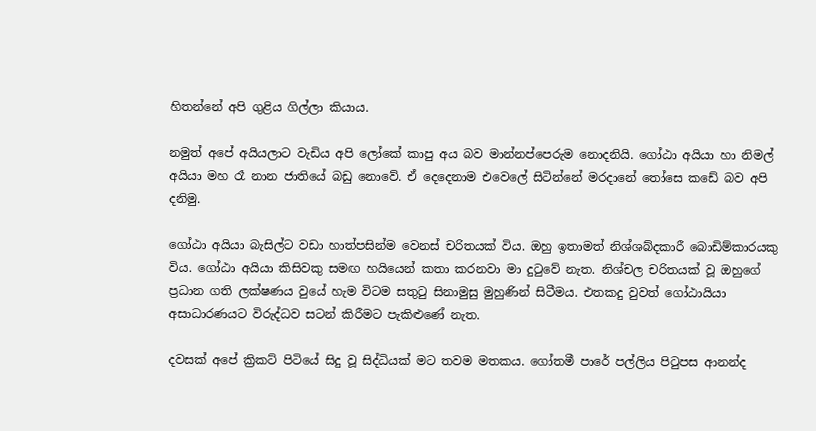හිතන්නේ අපි ගුළිය ගිල්ලා කියාය.

නමුත් අපේ අයියලාට වැඩිය අපි ලෝකේ කාපු අය බව මාන්නප්පෙරුම නොදනියි. ගෝඨා අයියා හා නිමල් අයියා මහ රෑ නාන ජාතියේ බඩු නොවේ. ඒ දෙදෙනාම එවෙලේ සිටින්නේ මරදානේ තෝසෙ කඩේ බව අපි දනිමු.

ගෝඨා අයියා බැසිල්ට වඩා හාත්පසින්ම වෙනස් චරිතයක් විය. ඔහු ඉතාමත් නිශ්ශබ්දකාරී බොඩිම්කාරයකු විය. ගෝඨා අයියා කිසිවකු සමඟ හයියෙන් කතා කරනවා මා දුටුවේ නැත. නිශ්චල චරිතයක් වූ ඔහුගේ ප්‍රධාන ගති ලක්ෂණය වුයේ හැම විටම සතුටු සිනාමුසු මුහුණින් සිටීමය. එතකදු වුවත් ගෝඨායියා අසාධාරණයට විරුද්ධව සටන් කිරීමට පැකිළුණේ නැත.

දවසක් අපේ ක්‍රිකට් පිටියේ සිදු වූ සිද්ධියක් මට තවම මතකය. ගෝතමී පාරේ පල්ලිය පිටුපස ආනන්ද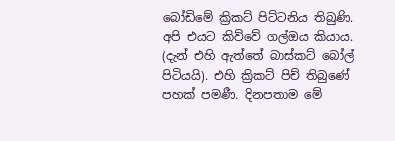බෝඩිමේ ක්‍රිකට් පිට්ටනිය තිබුණි. අපි එයට කිව්වේ ගල්ඔය කියාය. (දැන් එහි ඇත්තේ බාස්කට් බෝල් පිටියයි). එහි ක්‍රිකට් පිච් තිබුණේ පහක් පමණී. දිනපතාම මේ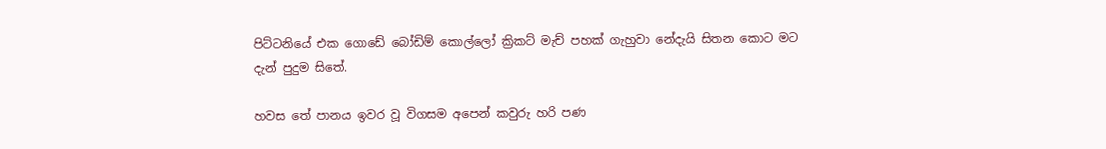පිට්ටනියේ එක ගොඩේ බෝඩිම් කොල්ලෝ ක්‍රිකට් මැච් පහක් ගැහුවා නේදැයි සිතන කොට මට දැන් පුදුම සිතේ.

හවස තේ පානය ඉවර වූ විගසම අපෙන් කවුරු හරි පණ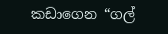කඩාගෙන “ගල්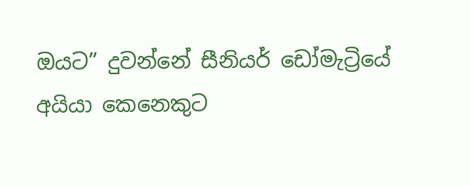ඔයට” දුවන්නේ සීනියර් ඩෝමැට්‍රියේ අයියා කෙනෙකුට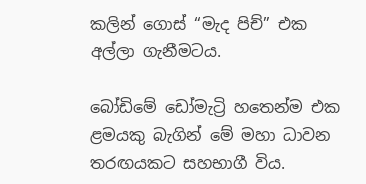කලින් ගොස් “මැද පිච්” එක අල්ලා ගැනීමටය.

බෝඩිමේ ඩෝමැට්‍රි හතෙන්ම එක ළමයකු බැගින් මේ මහා ධාවන තරඟයකට සහභාගී විය.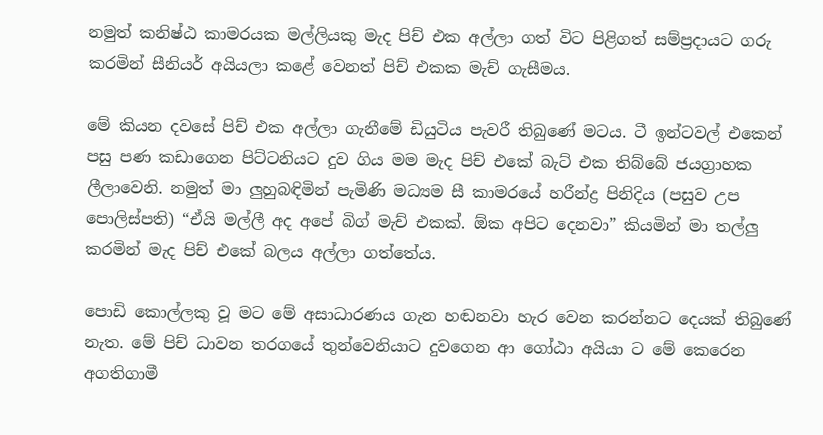නමුත් කනිෂ්ඨ කාමරයක මල්ලියකු මැද පිච් එක අල්ලා ගත් විට පිළිගත් සම්ප්‍රදායට ගරු කරමින් සීනියර් අයියලා කළේ වෙනත් පිච් එකක මැච් ගැසීමය.

මේ කියන දවසේ පිච් එක අල්ලා ගැනීමේ ඩියුටිය පැවරී තිබුණේ මටය. ටී ඉන්ටවල් එකෙන් පසු පණ කඩාගෙන පිට්ටනියට දුව ගිය මම මැද පිච් එකේ බැට් එක තිබ්බේ ජයග්‍රාහක ලීලාවෙනි. නමුත් මා ලුහුබඳිමින් පැමිණි මධ්‍යම සී කාමරයේ හරීන්ද්‍ර පිනිදිය (පසුව උප පොලිස්පති) “ඒයි මල්ලී අද අපේ බිග් මැච් එකක්. ඕක අපිට දෙනවා” කියමින් මා තල්ලු කරමින් මැද පිච් එකේ බලය අල්ලා ගත්තේය.

පොඩි කොල්ලකු වූ මට මේ අසාධාරණය ගැන හඬනවා හැර වෙන කරන්නට දෙයක් තිබුණේ නැත. මේ පිච් ධාවන තරගයේ තුන්වෙනියාට දුවගෙන ආ ගෝඨා අයියා ට මේ කෙරෙන අගතිගාමී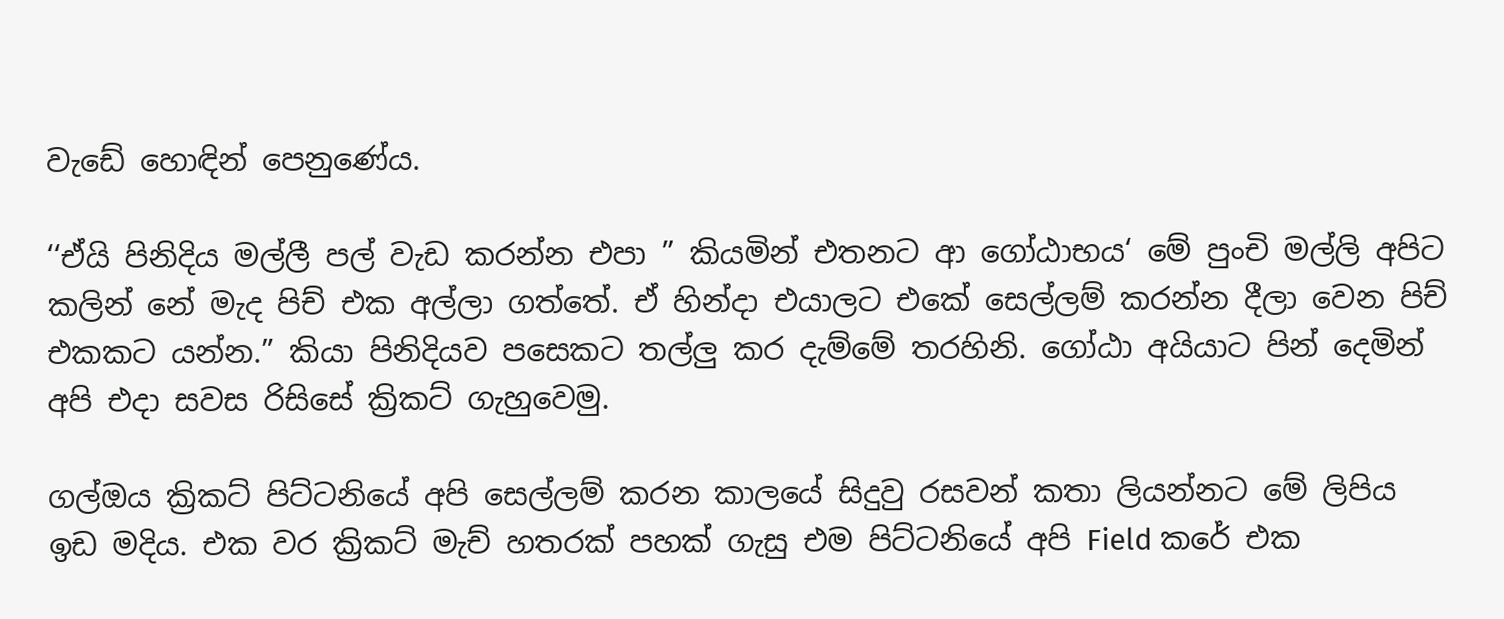වැඩේ හොඳින් පෙනුණේය.

‘‘ඒයි පිනිදිය මල්ලී පල් වැඩ කරන්න එපා ” කියමින් එතනට ආ ගෝඨාභය‘ මේ පුංචි මල්ලි අපිට කලින් නේ මැද පිච් එක අල්ලා ගත්තේ. ඒ හින්දා එයාලට එකේ සෙල්ලම් කරන්න දීලා වෙන පිච් එකකට යන්න.” කියා පිනිදියව පසෙකට තල්ලු කර දැම්මේ තරහිනි. ගෝඨා අයියාට පින් දෙමින් අපි එදා සවස රිසිසේ ක්‍රිකට් ගැහුවෙමු.

ගල්ඔය ක්‍රිකට් පිට්ටනියේ අපි සෙල්ලම් කරන කාලයේ සිදුවු රසවන් කතා ලියන්නට මේ ලිපිය ඉඩ මදිය. එක වර ක්‍රිකට් මැච් හතරක් පහක් ගැසු එම පිට්ටනියේ අපි Field කරේ එක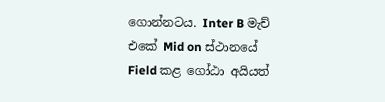ගොන්නටය. Inter B මැච් එකේ Mid on ස්ථානයේ Field කළ ගෝඨා අයියත්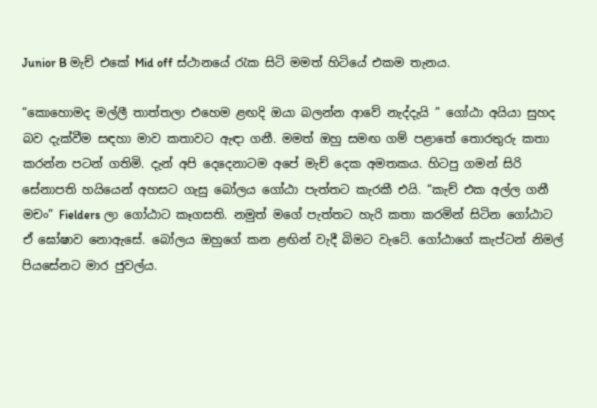Junior B මැච් එකේ Mid off ස්ථානයේ රැක සිටි මමත් හිටියේ එකම තැනය.

“කොහොමද මල්ලී තාත්තලා එහෙම ළඟදි ඔයා බලන්න ආවේ නැද්දැයි ” ගෝඨා අයියා සුහද බව දැක්වීම සඳහා මාව කතාවට ඇඳා ගනී. මමත් ඔහු සමඟ ගම් පළාතේ තොරතුරු කතා කරන්න පටන් ගතිමි. දැන් අපි දෙදෙනාටම අපේ මැච් දෙක අමතකය. හිටපු ගමන් සිරි සේනාපති හයියෙන් අහසට ගැසු බෝලය ගෝඨා පැත්තට කැරකී එයි. “කැච් එක අල්ල ගනී මචං” Fielders ලා ගෝඨාට කෑගසති. නමුත් මගේ පැත්තට හැරි කතා කරමින් සිටින ගෝඨාට ඒ ඝෝෂාව නොඇසේ. බෝලය ඔහුගේ කන ළඟින් වැදී බිමට වැටේ. ගෝඨාගේ කැප්ටන් නිමල් පියසේනට මාර ජුවල්ය.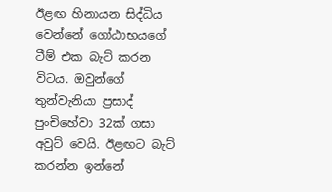ඊළඟ හිනායන සිද්ධිය වෙන්නේ ගෝඨාභයගේ ටීම් එක බැට් කරන විටය. ඔවුන්ගේ තුන්වැනියා ප්‍රසාද් පුංචිහේවා 32ක් ගසා අවුට් වෙයි. ඊළඟට බැට් කරන්න ඉන්නේ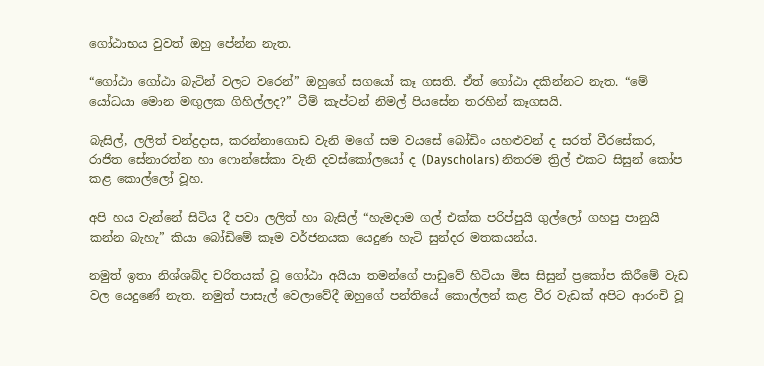ගෝඨාභය වුවත් ඔහු පේන්න නැත.

“ගෝඨා ගෝඨා බැටින් වලට වරෙන්” ඔහුගේ සගයෝ කෑ ගසති. ඒත් ගෝඨා දකින්නට නැත. “මේ යෝධයා මොන මඟුලක ගිහිල්ලද?” ටීම් කැප්ටන් නිමල් පියසේන තරහින් කෑගසයි.

බැසිල්, ලලිත් චන්ද්‍රදාස, කරන්නාගොඩ වැනි මගේ සම වයසේ බෝඩිං යහළුවන් ද සරත් වීරසේකර, රාජිත සේනාරත්න හා ෆොන්සේකා වැනි දවස්කෝලයෝ ද (Dayscholars) නිතරම ත්‍රිල් එකට සිසුන් කෝප කළ කොල්ලෝ වූහ.

අපි හය වැන්නේ සිටිය දී පවා ලලිත් හා බැසිල් “හැමදාම ගල් එක්ක පරිප්පුයි ගුල්ලෝ ගහපු පානුයි කන්න බැහැ” කියා බෝඩිමේ කෑම වර්ජනයක යෙදුණ හැටි සුන්දර මතකයන්ය.

නමුත් ඉතා නිශ්ශබ්ද චරිතයක් වූ ගෝඨා අයියා තමන්ගේ පාඩුවේ හිටියා මිස සිසුන් ප්‍රකෝප කිරීමේ වැඩ වල යෙදුණේ නැත. නමුත් පාසැල් වෙලාවේදී ඔහුගේ පන්තියේ කොල්ලන් කළ වීර වැඩක් අපිට ආරංචි වූ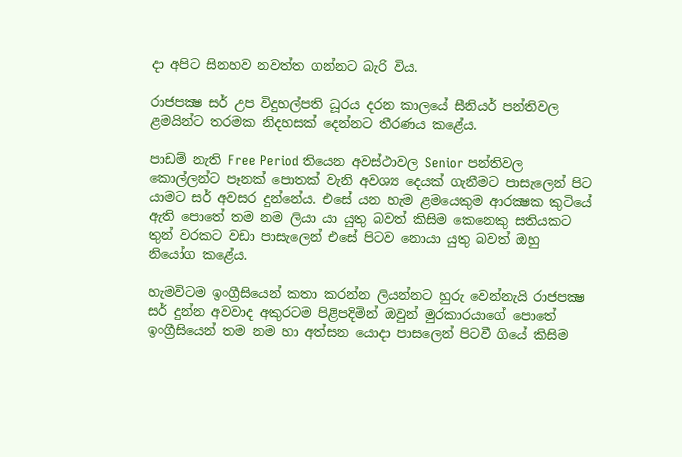දා අපිට සිනහව නවත්ත ගන්නට බැරි විය.

රාජපක්‍ෂ සර් උප විදුහල්පති ධූරය දරන කාලයේ සීනියර් පන්තිවල ළමයින්ට තරමක නිදහසක් දෙන්නට තීරණය කළේය.

පාඩම් නැති Free Period තියෙන අවස්ථාවල Senior පන්තිවල කොල්ලන්ට පෑනක් පොතක් වැනි අවශ්‍ය දෙයක් ගැනීමට පාසැලෙන් පිට යාමට සර් අවසර දුන්නේය. එසේ යන හැම ළමයෙකුම ආරක්‍ෂක කුටියේ ඇති පොතේ තම නම ලියා යා යුතු බවත් කිසිම කෙනෙකු සතියකට තුන් වරකට වඩා පාසැලෙන් එසේ පිටව නොයා යුතු බවත් ඔහු නියෝග කළේය.

හැමවිටම ඉංග්‍රීසියෙන් කතා කරන්න ලියන්නට හුරු වෙන්නැයි රාජපක්‍ෂ සර් දුන්න අවවාද අකුරටම පිළිපදිමින් ඔවුන් මුරකාරයාගේ පොතේ ඉංග්‍රීසියෙන් තම නම හා අත්සන යොදා පාසලෙන් පිටවී ගියේ කිසිම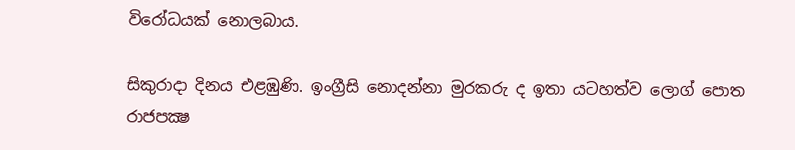විරෝධයක් නොලබාය.

සිකුරාදා දිනය එළඹුණි. ඉංග්‍රීසි නොදන්නා මුරකරු ද ඉතා යටහත්ව ලොග් පොත රාජපක්‍ෂ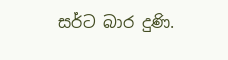සර්ට බාර දුණි.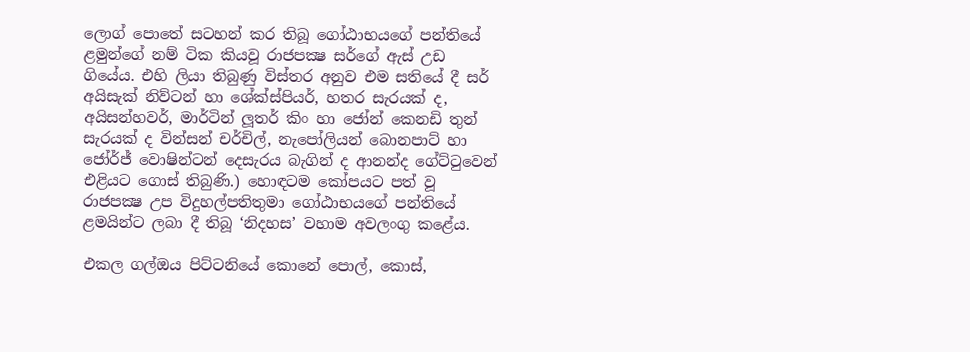ලොග් පොතේ සටහන් කර තිබූ ගෝඨාභයගේ පන්තියේ ළමුන්ගේ නම් ටික කියවූ රාජපක්‍ෂ සර්ගේ ඇස් උඩ ගියේය. එහි ලියා තිබුණු විස්තර අනුව එම සතියේ දී සර් අයිසැක් නිව්ටන් හා ශේක්ස්පියර්, හතර සැරයක් ද, අයිසන්හවර්, මාර්ටින් ලූතර් කිං හා ජෝන් කෙනඩි තුන් සැරයක් ද වින්සන් චර්චිල්, නැපෝලියන් බොනපාට් හා ජෝර්ජ් වොෂින්ටන් දෙසැරය බැගින් ද ආනන්ද ගේට්ටුවෙන් එළියට ගොස් තිබුණි.) හොඳටම කෝපයට පත් වූ රාජපක්‍ෂ උප විදුහල්පතිතුමා ගෝඨාභයගේ පන්තියේ ළමයින්ට ලබා දී තිබූ ‘නිදහස’ වහාම අවලංගු කළේය.

එකල ගල්ඔය පිට්ටනියේ කොනේ පොල්, කොස්,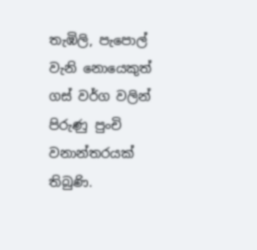තැඹිලි, පැපොල් වැනි නොයෙකුත් ගස් වර්ග වලින් පිරුණු පුංචි වනාන්තරයක් තිබුණි.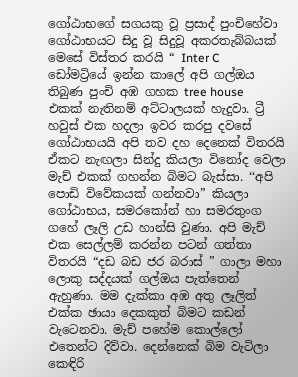ගෝඨාභගේ සගයකු වූ ප්‍රසාද් පුංචිහේවා ගෝඨාභයට සිදු වූ සිදුවූ අකරතැබ්බයක් මෙසේ විස්තර කරයි “ Inter C ඩෝමට්‍රියේ ඉන්න කාලේ අපි ගල්ඔය තිබුණ පුංචි අඹ ගහක tree house එකක් නැතිනම් අට්ටාලයක් හැදුවා. ට්‍රී හවුස් එක හදලා ඉවර කරපු දවසේ ගෝඨාභයයි අපි තව දහ දෙනෙක් විතරයි ඒකට නැඟලා සින්දු කියලා විනෝද වෙලා මැච් එකක් ගහන්න බිමට බැස්සා. ‘‘අපි පොඩි විවේකයක් ගන්නවා” කියලා ගෝඨාභය, සමරකෝන් හා සමරතුංග ගහේ ලෑලි උඩ හාන්සි වුණා. අපි මැච් එක සෙල්ලම් කරන්න පටන් ගත්තා විතරයි “දඩ බඩ ජර බරාස් ” ගාලා මහා ලොකු සද්දයක් ගල්ඔය පැත්තෙන් ඇහුණා. මම දැක්කා අඹ අතු ලෑලිත් එක්ක ඡායා දෙකකුත් බිමට කඩන් වැටෙනවා. මැච් පහේම කොල්ලෝ එතෙන්ට දිව්වා. දෙන්නෙක් බිම වැටිලා කෙඳිරි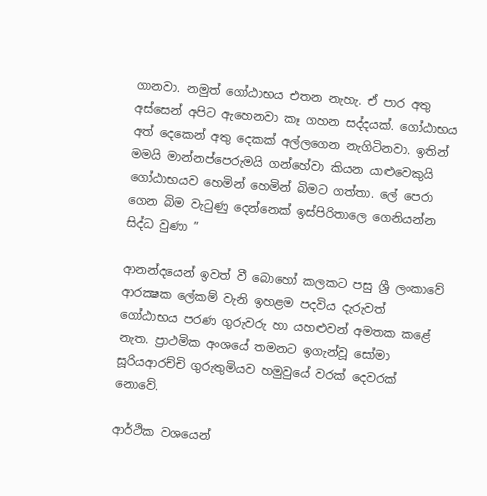ගානවා. නමුත් ගෝඨාභය එතන නැහැ. ඒ පාර අතු අස්සෙන් අපිට ඇහෙනවා කෑ ගහන සද්දයක්. ගෝඨාභය අත් දෙකෙන් අතු දෙකක් අල්ලගෙන නැගිටිනවා. ඉතින් මමයි මාන්නප්පෙරුමයි ගන්හේවා කියන යාළුවෙකුයි ගෝඨාභයව හෙමින් හෙමින් බිමට ගත්තා. ලේ පෙරා ගෙන බිම වැටුණු දෙන්නෙක් ඉස්පිරිතාලෙ ගෙනියන්න සිද්ධ වුණා ”

ආනන්දයෙන් ඉවත් වී බොහෝ කලකට පසු ශ්‍රී ලංකාවේ ආරක්‍ෂක ලේකම් වැනි ඉහළම පදවිය දැරුවත් ගෝඨාභය පරණ ගුරුවරු හා යහළුවන් අමතක කළේ නැත. ප්‍රාථමික අංශයේ තමනට ඉගැන්වූ සෝමා සූරියආරච්චි ගුරුතුමියව හමුවුයේ වරක් දෙවරක් නොවේ.

ආර්ථික වශයෙන්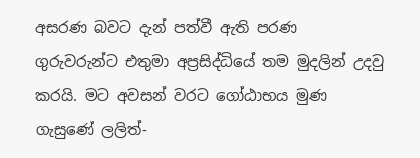අසරණ බවට දැන් පත්වී ඇති පරණ ගුරුවරුන්ට එතුමා අප්‍රසිද්ධියේ තම මුදලින් උදවු කරයි. මට අවසන් වරට ගෝඨාභය මුණ ගැසුණේ ලලිත්-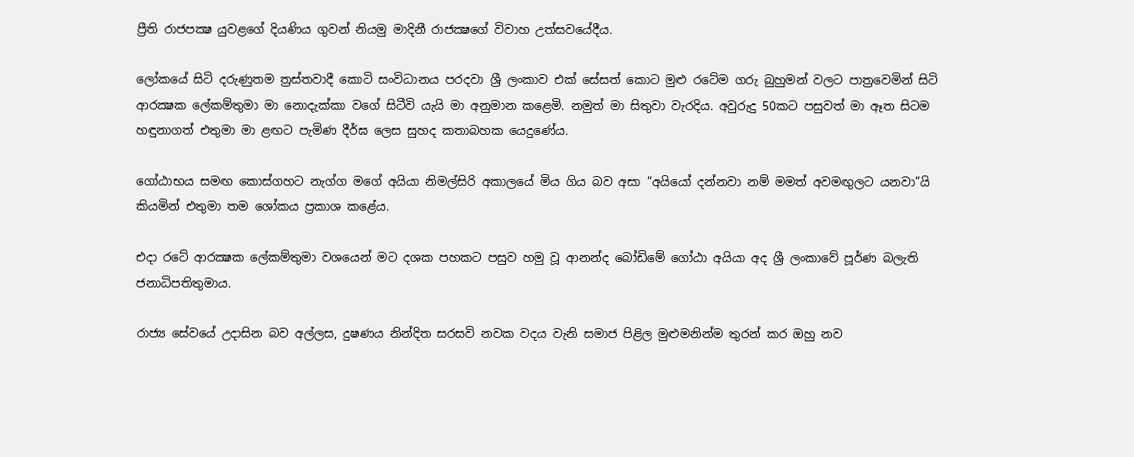ප්‍රීති රාජපක්‍ෂ යුවළගේ දියණිය ගුවන් නියමු මාදිනී රාජක්‍ෂගේ විවාහ උත්සවයේදීය.

ලෝකයේ සිටි දරුණුතම ත්‍රස්තවාදී කොටි සංවිධානය පරදවා ශ්‍රී ලංකාව එක් සේසත් කොට මුළු රටේම ගරු බුහුමන් වලට පාත්‍රවෙමින් සිටි ආරක්‍ෂක ලේකම්තුමා මා නොදැක්කා වගේ සිටීවි යැයි මා අනුමාන කළෙමි. නමුත් මා සිතුවා වැරදිය. අවුරුදු 50කට පසුවත් මා ඈත සිටම හඳුනාගත් එතුමා මා ළඟට පැමිණ දීර්ඝ ලෙස සුහද කතාබහක යෙදුණේය.

ගෝඨාභය සමඟ කොස්ගහට නැග්ග මගේ අයියා නිමල්සිරි අකාලයේ මිය ගිය බව අසා “අයියෝ දන්නවා නම් මමත් අවමඟුලට යනවා”යි කියමින් එතුමා තම ශෝකය ප්‍රකාශ කළේය.

එදා රටේ ආරක්‍ෂක ලේකම්තුමා වශයෙන් මට දශක පහකට පසුව හමු වූ ආනන්ද බෝඩිමේ ගෝඨා අයියා අද ශ්‍රී ලංකාවේ පූර්ණ බලැති ජනාධිපතිතුමාය.

රාජ්‍ය සේවයේ උදාසින බව අල්ලස, දුෂණය නින්දිත සරසවි නවක වදය වැනි සමාජ පිළිල මුළුමනින්ම තුරන් කර ඔහු නව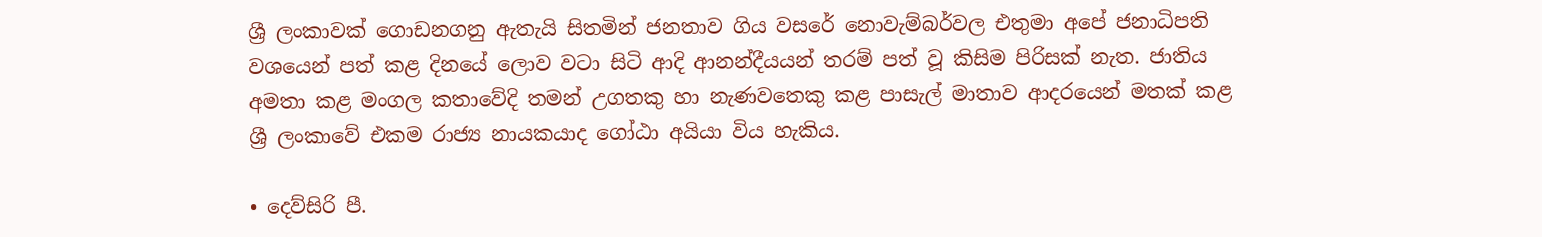ශ්‍රී ලංකාවක් ගොඩනගනු ඇතැයි සිතමින් ජනතාව ගිය වසරේ නොවැම්බර්වල එතුමා අපේ ජනාධිපති වශයෙන් පත් කළ දිනයේ ලොව වටා සිටි ආදි ආනන්දීයයන් තරම් පත් වූ කිසිම පිරිසක් නැත. ජාතිය අමතා කළ මංගල කතාවේදි තමන් උගතකු හා නැණවතෙකු කළ පාසැල් මාතාව ආදරයෙන් මතක් කළ ශ්‍රී ලංකාවේ එකම රාජ්‍ය නායකයාද ගෝඨා අයියා විය හැකිය.

• දෙව්සිරි පී.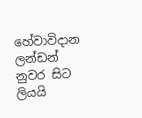හේවාවිදාන ලන්ඩන් නුවර සිට ලියයි